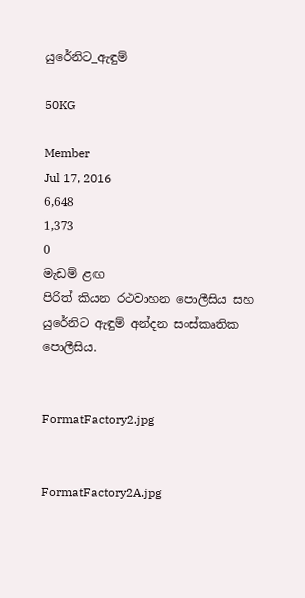යුරේනිට_ඇඳුම්

50KG

Member
Jul 17, 2016
6,648
1,373
0
මැඩම් ළඟ
පිරිත් කියන රථවාහන පොලීසිය සහ යුරේනිට ඇඳුම් අන්දන සංස්කෘතික පොලීසිය.


FormatFactory2.jpg


FormatFactory2A.jpg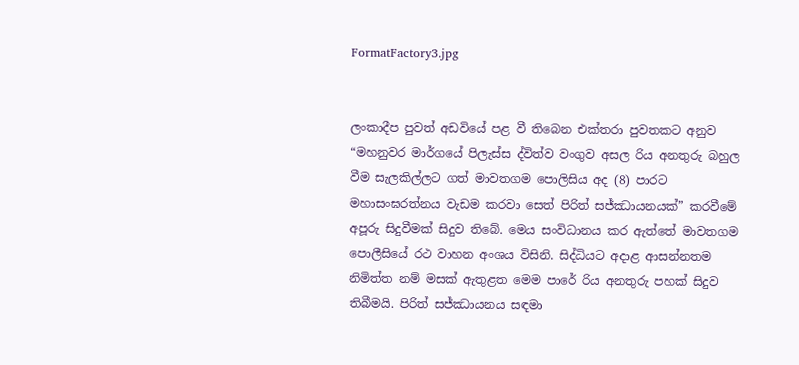FormatFactory3.jpg


ලංකාදීප පුවත් අඩවියේ පළ වී තිබෙන එක්තරා පුවතකට අනුව “මහනුවර මාර්ගයේ පිලැස්ස ද්විත්ව වංගුව අසල රිය අනතුරු බහුල වීම සැලකිල්ලට ගත් මාවතගම පොලිසිය අද (8) පාරට මහාසංඝරත්නය වැඩම කරවා සෙත් පිරිත් සජ්ඣායනයක්” කරවීමේ අපූරු සිදුවීමක් සිදුව තිබේ. මෙය සංවිධානය කර ඇත්තේ මාවතගම පොලීසියේ රථ වාහන අංශය විසිනි. සිද්ධියට අදාළ ආසන්නතම නිමිත්ත නම් මසක් ඇතුළත මෙම පාරේ රිය අනතුරු පහක් සිදුව තිබීමයි. පිරිත් සජ්ඣායනය සඳමා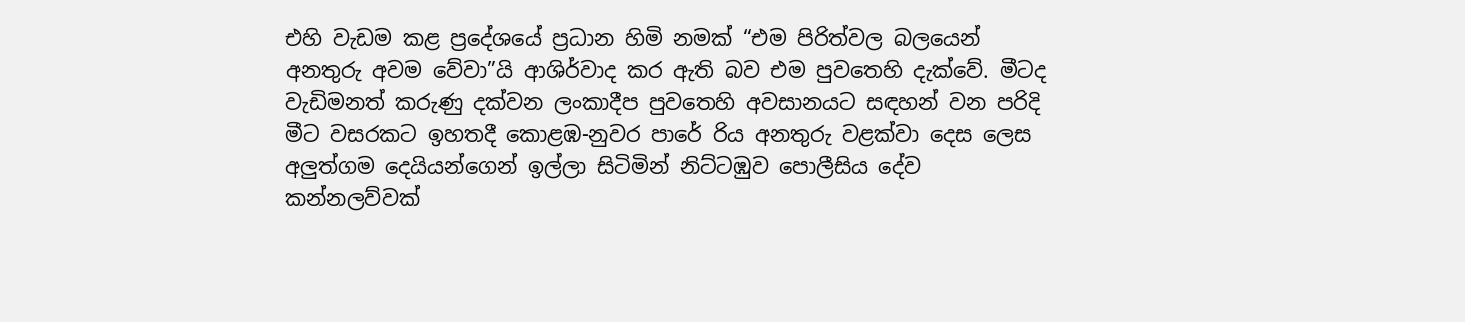එහි වැඩම කළ ප්‍රදේශයේ ප්‍රධාන හිමි නමක් “එම පිරිත්වල බලයෙන් අනතුරු අවම වේවා”යි ආශිර්වාද කර ඇති බව එම පුවතෙහි දැක්වේ. මීටද වැඩිමනත් කරුණු දක්වන ලංකාදීප පුවතෙහි අවසානයට සඳහන් වන පරිදි මීට වසරකට ඉහතදී කොළඹ-නුවර පාරේ රිය අනතුරු වළක්වා දෙස ලෙස අලුත්ගම දෙයියන්ගෙන් ඉල්ලා සිටිමින් නිට්ටඹුව පොලීසිය දේව කන්නලව්වක්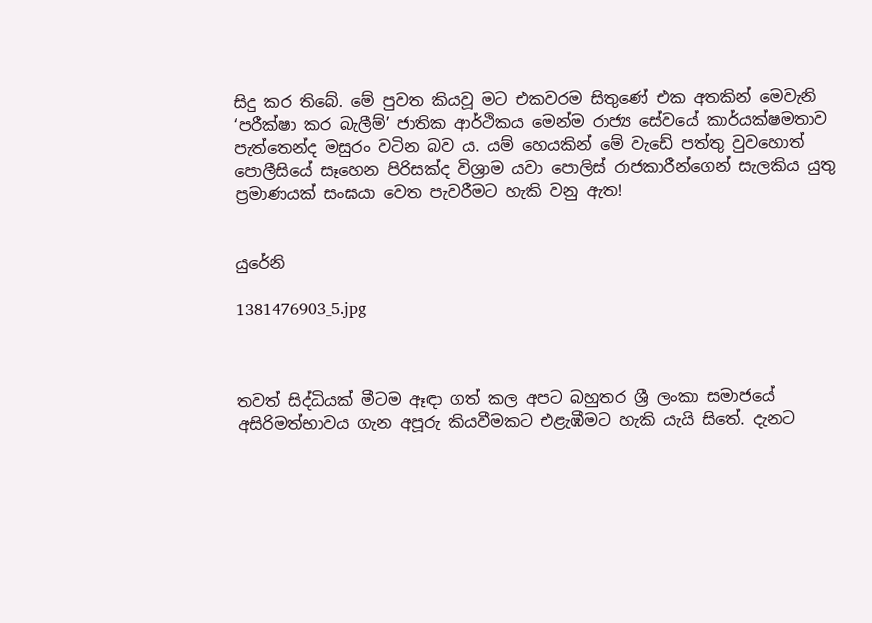සිදු කර තිබේ. මේ පුවත කියවූ මට එකවරම සිතුණේ එක අතකින් මෙවැනි ‘පරීක්ෂා කර බැලීම්’ ජාතික ආර්ථිකය මෙන්ම රාජ්‍ය සේවයේ කාර්යක්ෂමතාව පැත්තෙන්ද මසුරං වටින බව ය. යම් හෙයකින් මේ වැඩේ පත්තු වුවහොත් පොලීසියේ සෑහෙන පිරිසක්ද විශ්‍රාම යවා පොලිස් රාජකාරීන්ගෙන් සැලකිය යුතු ප්‍රමාණයක් සංඝයා වෙත පැවරීමට හැකි වනු ඇත!


යුරේනි

1381476903_5.jpg



තවත් සිද්ධියක් මීටම ඈඳා ගත් කල අපට බහුතර ශ්‍රී ලංකා සමාජයේ අසිරිමත්භාවය ගැන අපූරු කියවීමකට එළැඹීමට හැකි යැයි සිතේ. දැනට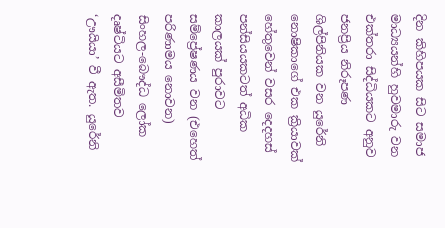දින කිහිපයක සිට සමාජ මාධ්‍යයන්හි හුවමාරු වන එක්තරා සිද්ධියකට අනුව ජනප්‍රිය නිරූපණ ශිල්පිනියක වන යුරේනි නොෂිකාගේ එක ක්‍රියාවක් හේතුවෙන් වසර දෙදහස් පන්සියයකටත් අධික කාලයක් පුරාවට සම්ප්‍රේෂණය වන (එහෙත් පරිණාමය නොවන) සිංහල-බෞද්ධ ලෝක දෘෂ්ටියට අසීමිතව ‘ඌයියා’ වී ඇත. යුරේනි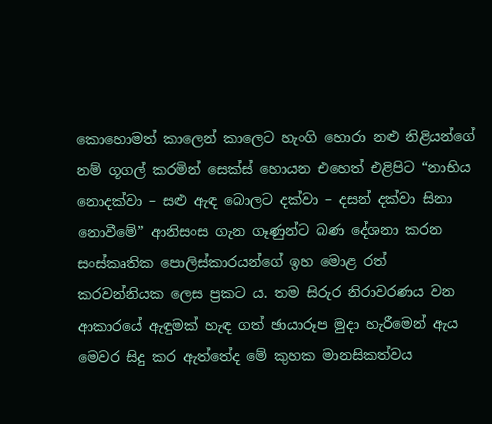කොහොමත් කාලෙන් කාලෙට හැංගි හොරා නළු නිළියන්ගේ නම් ගූගල් කරමින් සෙක්ස් හොයන එහෙත් එළිපිට “නාභිය නොදක්වා – සළු ඇඳ බොලට දක්වා – දසන් දක්වා සිනා නොවීමේ” ආනිසංස ගැන ගෑණුන්ට බණ දේශනා කරන සංස්කෘතික පොලිස්කාරයන්ගේ ඉහ මොළ රත් කරවන්නියක ලෙස ප්‍රකට ය. තම සිරුර නිරාවරණය වන ආකාරයේ ඇඳුමක් හැඳ ගත් ඡායාරූප මුදා හැරීමෙන් ඇය මෙවර සිදු කර ඇත්තේද මේ කුහක මානසිකත්වය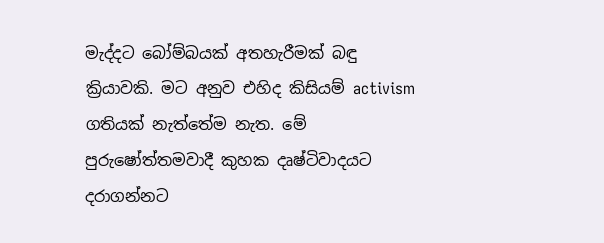මැද්දට බෝම්බයක් අතහැරීමක් බඳු ක්‍රියාවකි. මට අනුව එහිද කිසියම් activism ගතියක් නැත්තේම නැත. මේ පුරුෂෝත්තමවාදී කුහක දෘෂ්ටිවාදයට දරාගන්නට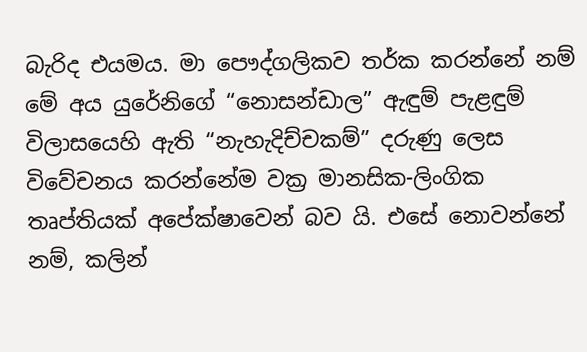බැරිද එයමය. මා පෞද්ගලිකව තර්ක කරන්නේ නම් මේ අය යුරේනිගේ “නොසන්ඩාල” ඇඳුම් පැළඳුම් විලාසයෙහි ඇති “නැහැදිච්චකම්” දරුණු ලෙස විවේචනය කරන්නේම වක්‍ර මානසික-ලිංගික තෘප්තියක් අපේක්ෂාවෙන් බව යි. එසේ නොවන්නේ නම්, කලින්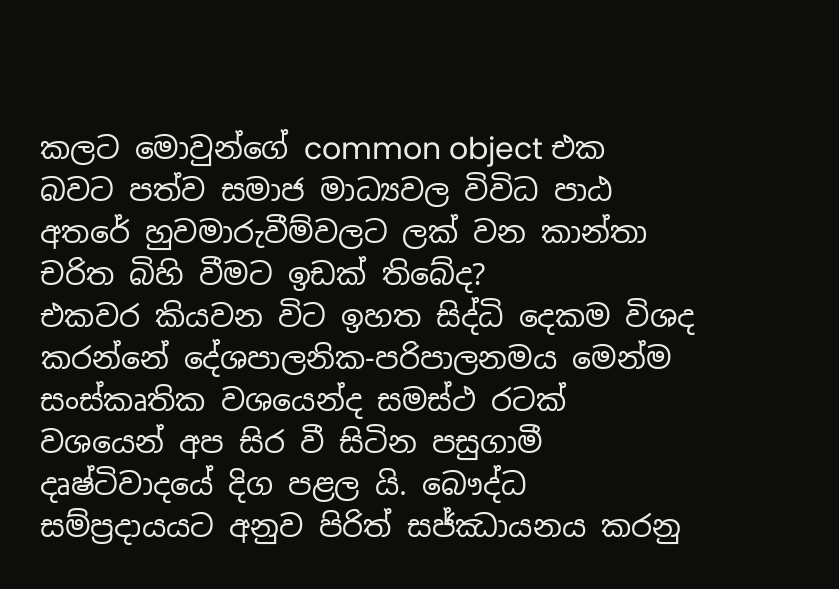කලට මොවුන්ගේ common object එක බවට පත්ව සමාජ මාධ්‍යවල විවිධ පාඨ අතරේ හුවමාරුවීම්වලට ලක් වන කාන්තා චරිත බිහි වීමට ඉඩක් තිබේද?
එකවර කියවන විට ඉහත සිද්ධි දෙකම විශද කරන්නේ දේශපාලනික-පරිපාලනමය මෙන්ම සංස්කෘතික වශයෙන්ද සමස්ථ රටක් වශයෙන් අප සිර වී සිටින පසුගාමී දෘෂ්ටිවාදයේ දිග පළල යි. බෞද්ධ සම්ප්‍රදායයට අනුව පිරිත් සජ්ඣායනය කරනු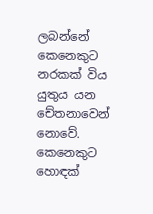ලබන්නේ කෙනෙකුට නරකක් විය යුතුය යන චේතනාවෙන් නොවේ. කෙනෙකුට හොඳක්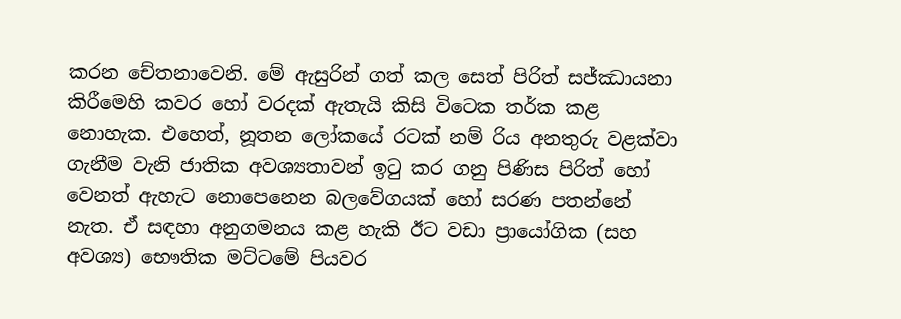කරන චේතනාවෙනි. මේ ඇසුරින් ගත් කල සෙත් පිරිත් සජ්ඣායනා කිරීමෙහි කවර හෝ වරදක් ඇතැයි කිසි විටෙක තර්ක කළ නොහැක. එහෙත්, නූතන ලෝකයේ රටක් නම් රිය අනතුරු වළක්වා ගැනීම වැනි ජාතික අවශ්‍යතාවන් ඉටු කර ගනු පිණිස පිරිත් හෝ වෙනත් ඇහැට නොපෙනෙන බලවේගයක් හෝ සරණ පතන්නේ නැත. ඒ සඳහා අනුගමනය කළ හැකි ඊට වඩා ප්‍රායෝගික (සහ අවශ්‍ය) භෞතික මට්ටමේ පියවර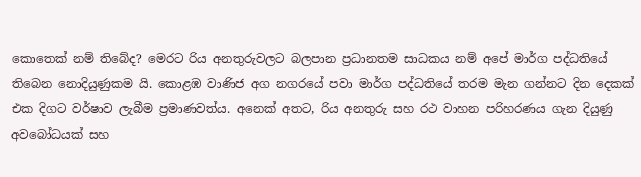කොතෙක් නම් තිබේද? මෙරට රිය අනතුරුවලට බලපාන ප්‍රධානතම සාධකය නම් අපේ මාර්ග පද්ධතියේ තිබෙන නොදියුණුකම යි. කොළඹ වාණිජ අග නගරයේ පවා මාර්ග පද්ධතියේ තරම මැන ගන්නට දින දෙකක් එක දිගට වර්ෂාව ලැබීම ප්‍රමාණවත්ය. අනෙක් අතට, රිය අනතුරු සහ රථ වාහන පරිහරණය ගැන දියුණු අවබෝධයක් සහ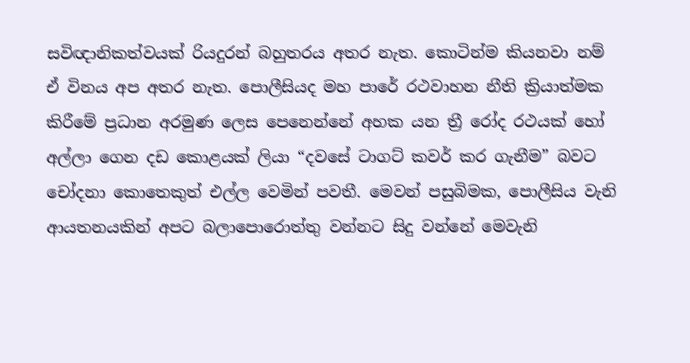සවිඥානිකත්වයක් රියදුරන් බහුතරය අතර නැත. කොටින්ම කියනවා නම් ඒ විනය අප අතර නැත. පොලීසියද මහ පාරේ රථවාහන නීති ක්‍රියාත්මක කිරීමේ ප්‍රධාන අරමුණ ලෙස පෙනෙන්නේ අහක යන ත්‍රී රෝද රථයක් හෝ අල්ලා ගෙන දඩ කොළයක් ලියා “දවසේ ටාගට් කවර් කර ගැනීම” බවට චෝදනා කොතෙකුත් එල්ල වෙමින් පවතී. මෙවන් පසුබිමක, පොලීසිය වැනි ආයතනයකින් අපට බලාපොරොත්තු වන්නට සිදු වන්නේ මෙවැනි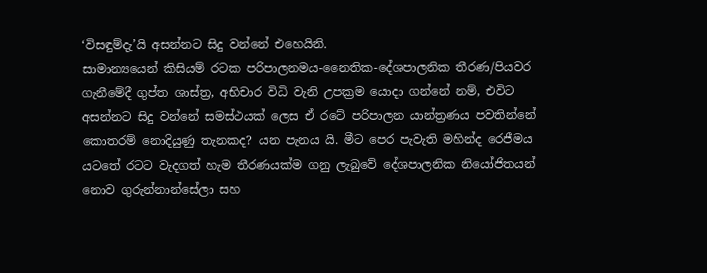‘විසඳුම්දැ’යි අසන්නට සිදු වන්නේ එහෙයිනි.
සාමාන්‍යයෙන් කිසියම් රටක පරිපාලනමය-නෛතික-දේශපාලනික තීරණ/පියවර ගැනීමේදී ගුප්ත ශාස්ත්‍ර, අභිචාර විධි වැනි උපක්‍රම යොදා ගන්නේ නම්, එවිට අසන්නට සිදු වන්නේ සමස්ථයක් ලෙස ඒ රටේ පරිපාලන යාන්ත්‍රණය පවතින්නේ කොතරම් නොදියුණු තැනකද? යන පැනය යි. මීට පෙර පැවැති මහින්ද රෙජීමය යටතේ රටට වැදගත් හැම තීරණයක්ම ගනු ලැබුවේ දේශපාලනික නියෝජිතයන් නොව ගුරුන්නාන්සේලා සහ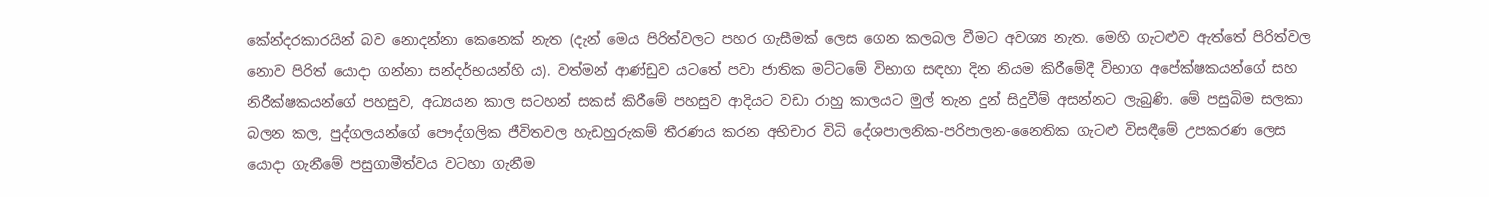කේන්දරකාරයින් බව නොදන්නා කෙනෙක් නැත (දැන් මෙය පිරිත්වලට පහර ගැසීමක් ලෙස ගෙන කලබල වීමට අවශ්‍ය නැත. මෙහි ගැටළුව ඇත්තේ පිරිත්වල නොව පිරිත් යොදා ගන්නා සන්දර්භයන්හි ය). වත්මන් ආණ්ඩුව යටතේ පවා ජාතික මට්ටමේ විභාග සඳහා දින නියම කිරීමේදී විභාග අපේක්ෂකයන්ගේ සහ නිරීක්ෂකයන්ගේ පහසුව, අධ්‍යයන කාල සටහන් සකස් කිරීමේ පහසුව ආදියට වඩා රාහු කාලයට මුල් තැන දුන් සිදුවීම් අසන්නට ලැබුණි. මේ පසුබිම සලකා බලන කල, පුද්ගලයන්ගේ පෞද්ගලික ජීවිතවල හැඩහුරුකම් තීරණය කරන අභිචාර විධි දේශපාලනික-පරිපාලන-නෛතික ගැටළු විසඳීමේ උපකරණ ලෙස යොදා ගැනීමේ පසුගාමීත්වය වටහා ගැනීම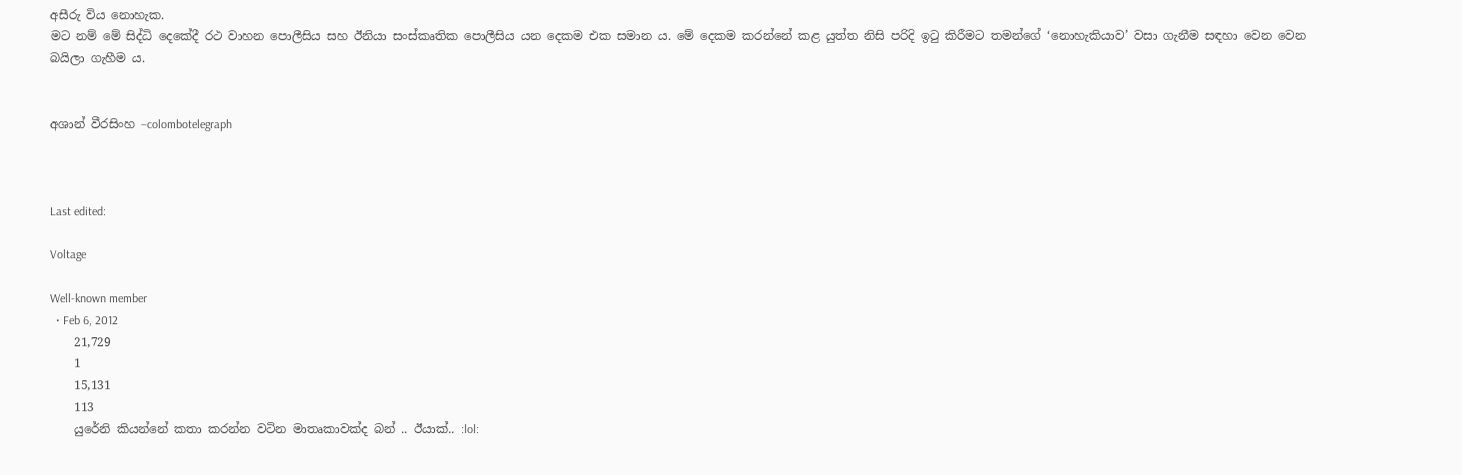අසීරු විය නොහැක.
මට නම් මේ සිද්ධි දෙකේදී රථ වාහන පොලීසිය සහ ඊනියා සංස්කෘතික පොලීසිය යන දෙකම එක සමාන ය. මේ දෙකම කරන්නේ කළ යුත්ත නිසි පරිදි ඉටු කිරීමට තමන්ගේ ‘නොහැකියාව’ වසා ගැනීම සඳහා වෙන වෙන බයිලා ගැහීම ය.


අශාන් වීරසිංහ –colombotelegraph



Last edited:

Voltage

Well-known member
  • Feb 6, 2012
    21,729
    1
    15,131
    113
    යුරේනි කියන්නේ කතා කරන්න වටින මාතෘකාවක්ද බන් .. ඊයාක්.. :lol: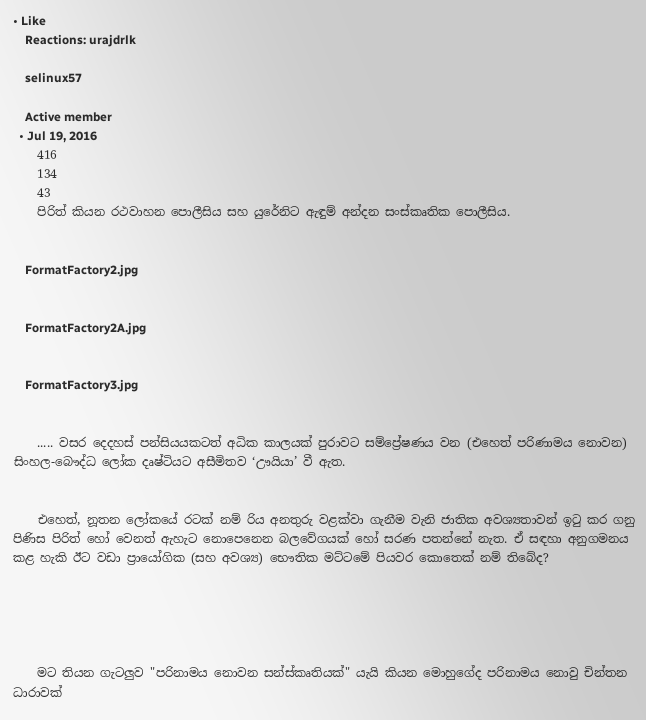• Like
    Reactions: urajdrlk

    selinux57

    Active member
  • Jul 19, 2016
    416
    134
    43
    පිරිත් කියන රථවාහන පොලීසිය සහ යුරේනිට ඇඳුම් අන්දන සංස්කෘතික පොලීසිය.


    FormatFactory2.jpg


    FormatFactory2A.jpg


    FormatFactory3.jpg


    ..... වසර දෙදහස් පන්සියයකටත් අධික කාලයක් පුරාවට සම්ප්‍රේෂණය වන (එහෙත් පරිණාමය නොවන) සිංහල-බෞද්ධ ලෝක දෘෂ්ටියට අසීමිතව ‘ඌයියා’ වී ඇත.


    එහෙත්, නූතන ලෝකයේ රටක් නම් රිය අනතුරු වළක්වා ගැනීම වැනි ජාතික අවශ්‍යතාවන් ඉටු කර ගනු පිණිස පිරිත් හෝ වෙනත් ඇහැට නොපෙනෙන බලවේගයක් හෝ සරණ පතන්නේ නැත. ඒ සඳහා අනුගමනය කළ හැකි ඊට වඩා ප්‍රායෝගික (සහ අවශ්‍ය) භෞතික මට්ටමේ පියවර කොතෙක් නම් තිබේද?





    මට තියන ගැටලුව "පරිනාමය නොවන සන්ස්කෘතියක්" යැයි කියන මොහුගේද පරිනාමය නොවු චින්තන ධාරාවක්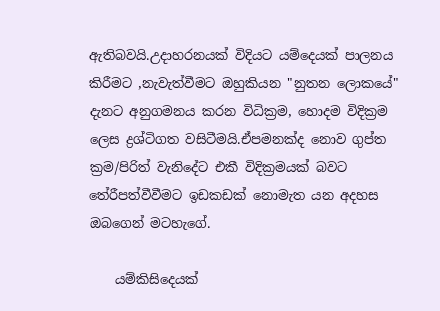ඇතිබවයි.උදාහරනයක් විදියට යම්දෙයක් පාලනය කිරීමට ,නැවැත්වීමට ඔහුකියන "නුතන ලොකයේ" දැනට අනුගමනය කරන විධික්‍රම, හොදම විදික්‍රම ලෙස ද්‍රශ්ටිගත වසිටීමයි.ඒපමනක්ද නොව ගුප්ත ක්‍රම/පිරිත් වැනිදේට එකී විදික්‍රමයක් බවට තේරීපත්වීවීමට ඉඩකඩක් නොමැත යන අදහස ඔබගෙන් මටහැගේ.

    යම්කිසිදෙයක්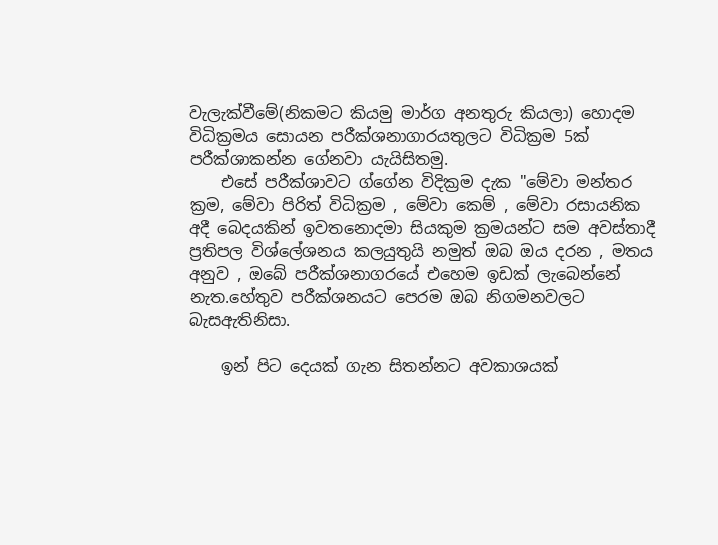වැලැක්වීමේ(නිකමට කියමු මාර්ග අනතුරු කියලා) හොදම විධික්‍රමය සොයන පරීක්ශනාගාරයතුලට විධික්‍රම 5ක් පරීක්ශාකන්න ගේනවා යැයිසිතමු.
    එසේ පරීක්ශාවට ග්ගේන විදික්‍රම දැක "මේවා මන්තර ක්‍රම, මේවා පිරිත් විධික්‍රම , මේවා කෙම් , මේවා රසායනික අදී බෙදයකින් ඉවතනොදමා සියකුම ක්‍රමයන්ට සම අවස්තාදී ප්‍රතිපල විශ්ලේශනය කලයුතුයි නමුත් ඔබ ඔය දරන , මතය අනුව , ඔබේ පරීක්ශනාගරයේ එහෙම ඉඩක් ලැබෙන්නේ නැත.හේතුව පරීක්ශනයට පෙරම ඔබ නිගමනවලට බැසඇතිනිසා.

    ඉන් පිට දෙයක් ගැන සිතන්නට අවකාශයක්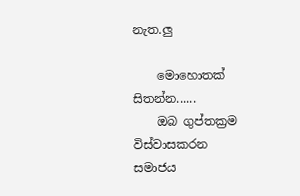නැත.ලු

    මොහොතක් සිතන්න......
    ඔබ ගුප්තක්‍රම විස්වාසකරන සමාජය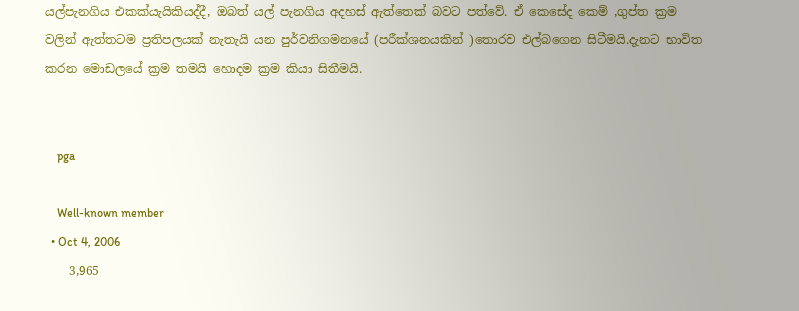යල්පැනගිය එකක්යැයිකියද්දී, ඔබත් යල් පැනගිය අදහස් ඇත්තෙක් බවට පත්වේ. ඒ කෙසේද කෙම් ,ගුප්ත ක්‍රම වලින් ඇත්තටම ප්‍රතිපලයක් නැතැයි යන පුර්වනිගමනයේ (පරීක්ශනයකින් )තොරව එල්බගෙන සිටීමයි.දැනට භාවිත කරන මොඩලයේ ක්‍රම තමයි හොදම ක්‍රම කියා සිතීමයි.


    pga

    Well-known member
  • Oct 4, 2006
    3,965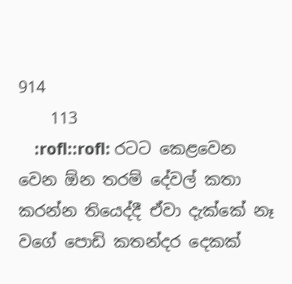914
    113
    :rofl::rofl: රටට කෙළවෙන වෙන ඕන තරම් දේවල් කතා කරන්න තියෙද්දී ඒවා දැක්කේ නෑ වගේ පොඩි කතන්දර දෙකක්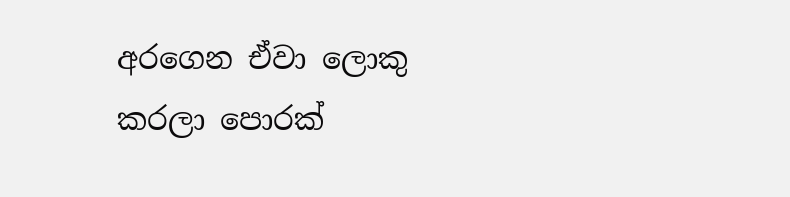අරගෙන ඒවා ලොකු කරලා පොරක්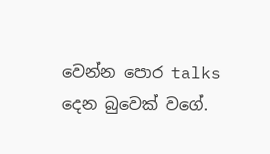වෙන්න පොර talks දෙන බුවෙක් වගේ.